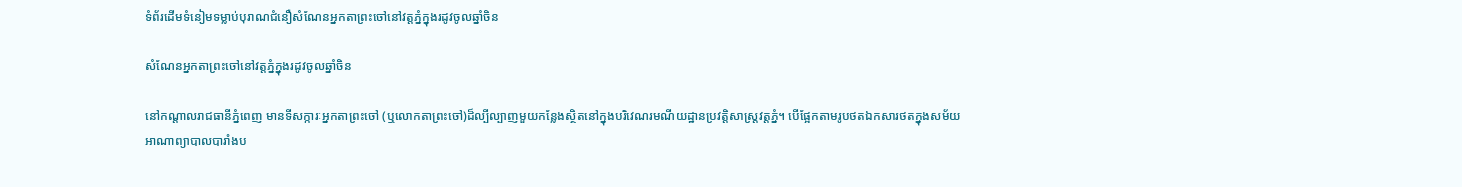ទំព័រដើមទំនៀមទម្លាប់បុរាណជំនឿសំណែនអ្នកតាព្រះចៅនៅវត្តភ្នំក្នុងរដូវចូលឆ្នាំចិន

សំណែនអ្នកតាព្រះចៅនៅវត្តភ្នំក្នុងរដូវចូលឆ្នាំចិន

នៅកណ្តាលរាជធានីភ្នំពេញ មានទីសក្ការៈអ្នកតាព្រះចៅ (ឬលោកតាព្រះចៅ)ដ៏ល្បីល្បាញមួយកន្លែងស្ថិតនៅក្នុងបរិវេណរមណីយដ្ឋានប្រវត្តិសាស្រ្តវត្តភ្នំ។ បើផ្អែកតាមរូបថតឯកសារថតក្នុងសម័យអាណាព្យាបាលបារាំងប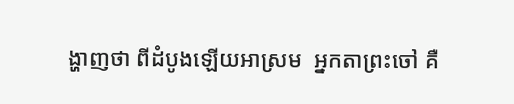ង្ហាញថា ពីដំបូងឡើយអាស្រម  អ្នកតាព្រះចៅ គឺ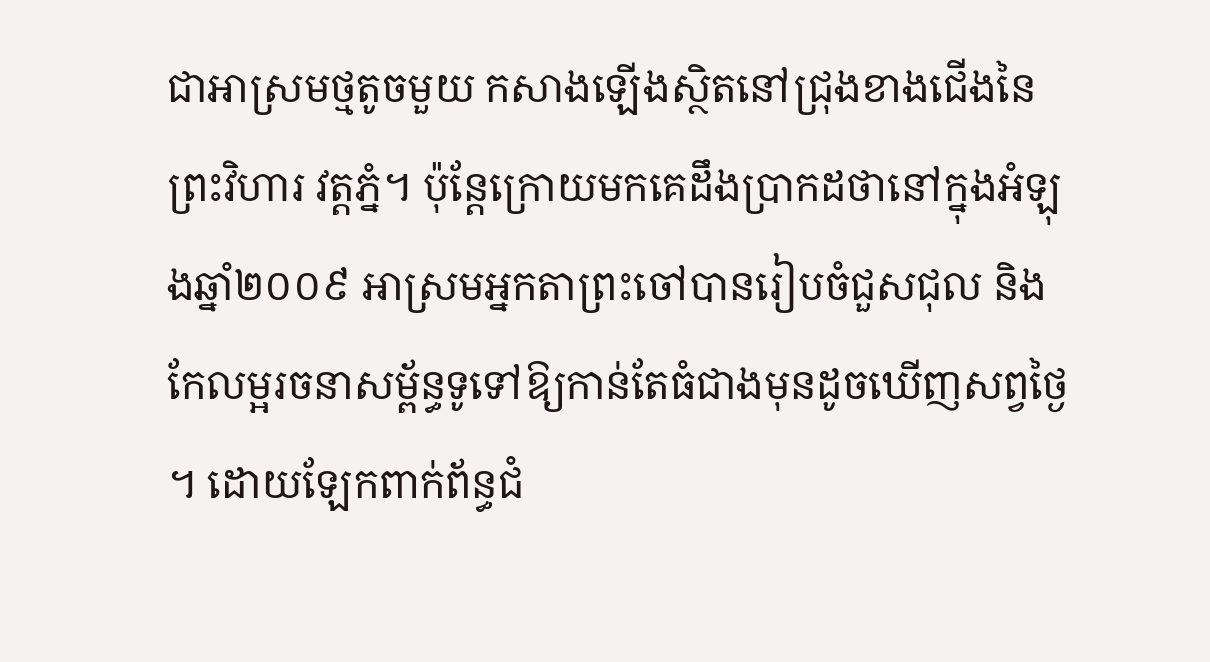ជាអាស្រមថ្មតូចមួយ កសាងឡើងស្ថិតនៅជ្រុងខាងជើងនៃព្រះវិហារ វត្តភ្នំ។ ប៉ុន្តែក្រោយមកគេដឹងប្រាកដថានៅក្នុងអំឡុងឆ្នាំ២០០៩ អាស្រមអ្នកតាព្រះចៅបានរៀបចំជួសជុល និងកែលម្អរចនាសម្ព័ន្ធទូទៅឱ្យកាន់តែធំជាងមុនដូចឃើញសព្វថ្ងៃ។ ដោយឡែកពាក់ព័ន្ធជំ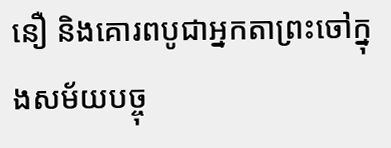នឿ និងគោរពបូជាអ្នកតាព្រះចៅក្នុងសម័យបច្ចុ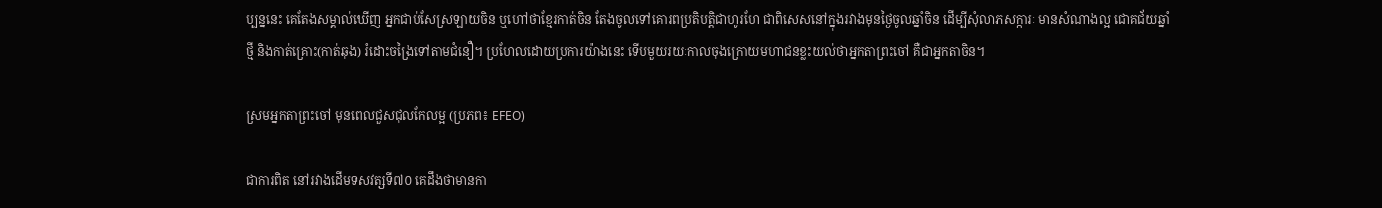ប្បន្ននេះ គេតែងសម្គាល់ឃើញ អ្នកជាប់សែស្រឡាយចិន ឬហៅថាខ្មែរកាត់ចិន តែងចូលទៅគោរពប្រតិបត្តិជាហូរហែ ជាពិសេសនៅក្នុងរវាងមុនថ្ងៃចូលឆ្នាំចិន ដើម្បីសុំលាភសក្ការៈ មានសំណាងល្អ ជោគជ័យឆ្នាំថ្មី និងកាត់គ្រោះ(កាត់ឆុង) រំដោះចង្រៃទៅតាមជំនឿ។ ប្រហែលដោយប្រការយ៉ាងនេះ ទើបមួយរយៈកាលចុងក្រោយមហាជនខ្លះយល់ថាអ្នកតាព្រះចៅ គឺជាអ្នកតាចិន។

ស្រមអ្នកតាព្រះចៅ មុនពេលជួសជុលកែលម្អ (ប្រភព៖ EFEO)

ជាការពិត នៅរវាងដើមទសវត្សទី៧០ គេដឹងថាមានកា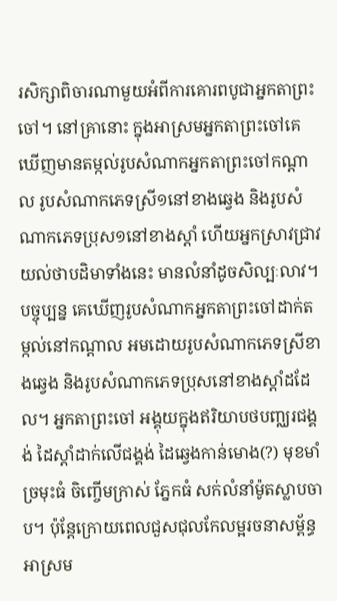រសិក្សាពិចារណាមួយអំពីការគោរពបូជាអ្នកតាព្រះចៅ។ នៅគ្រានោះ ក្នុងអាស្រមអ្នកតាព្រះចៅគេឃើញមានតម្កល់រូបសំណាកអ្នកតាព្រះចៅកណ្តាល រូបសំណាកភេទស្រី១នៅខាងឆ្វេង និងរូបសំណាកភេទប្រុស១នៅខាងស្តាំ ហើយអ្នកស្រាវជ្រាវយល់ថាបដិមាទាំងនេះ មានលំនាំដូចសិល្បៈលាវ។ បច្ចុប្បន្ន គេឃើញរូបសំណាកអ្នកតាព្រះចៅដាក់តម្កល់នៅកណ្តាល អមដោយរូបសំណាកភេទស្រីខាងឆ្វេង និងរូបសំណាកភេទប្រុសនៅខាងស្តាំដដែល។ អ្នកតាព្រះចៅ អង្គុយក្នុងឥរិយាបថបញ្ឈរជង្គង់ ដៃស្តាំដាក់លើជង្គង់ ដៃឆ្វេងកាន់មោង(?) មុខមាំ ច្រមុះធំ ចិញ្ចើមក្រាស់ ភ្នែកធំ សក់លំនាំម៉ូតស្លាបចាប។ ប៉ុន្តែក្រោយពេលជួសជុលកែលម្អរចនាសម្ព័ន្ធអាស្រម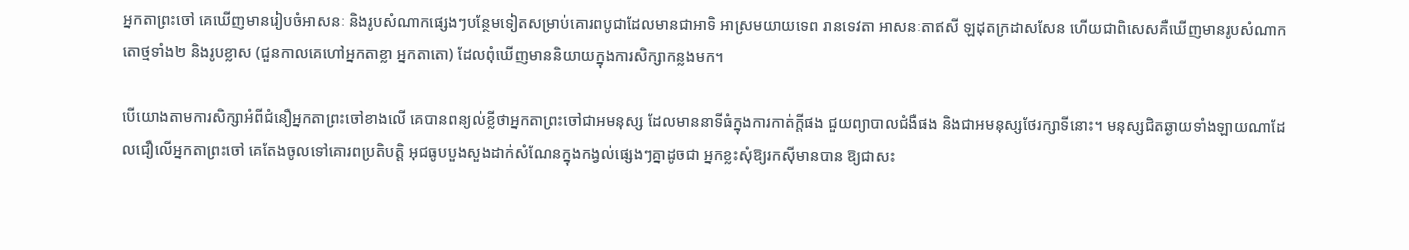អ្នកតាព្រះចៅ គេឃើញមានរៀបចំអាសនៈ និងរូបសំណាកផ្សេងៗបន្ថែមទៀតសម្រាប់គោរពបូជាដែលមានជាអាទិ អាស្រមយាយទេព រានទេវតា អាសនៈតាឥសី ឡដុតក្រដាសសែន ហើយជាពិសេសគឺឃើញមានរូបសំណាកតោថ្មទាំង២ និងរូបខ្លាស (ជួនកាលគេហៅអ្នកតាខ្លា អ្នកតាតោ) ដែលពុំឃើញមាននិយាយក្នុងការសិក្សាកន្លងមក។

បើយោងតាមការសិក្សាអំពីជំនឿអ្នកតាព្រះចៅខាងលើ គេបានពន្យល់ខ្លីថាអ្នកតាព្រះចៅជាអមនុស្ស ដែលមាននាទីធំក្នុងការកាត់ក្តីផង ជួយព្យាបាលជំងឺផង និងជាអមនុស្សថែរក្សាទីនោះ។ មនុស្សជិតឆ្ងាយទាំងឡាយណាដែលជឿលើអ្នកតាព្រះចៅ គេតែងចូលទៅគោរពប្រតិបត្តិ អុជធូបបួងសួងដាក់សំណែនក្នុងកង្វល់ផ្សេងៗគ្នាដូចជា អ្នកខ្លះសុំឱ្យរកស៊ីមានបាន ឱ្យជាសះ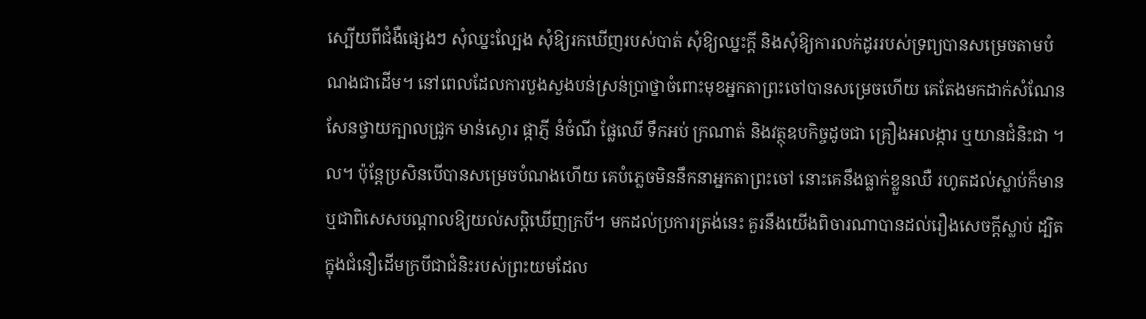ស្បើយពីជំងឺផ្សេងៗ សុំឈ្នះល្បែង សុំឱ្យរកឃើញរបស់បាត់ សុំឱ្យឈ្នះក្តី និងសុំឱ្យការលក់ដូររបស់ទ្រព្យបានសម្រេចតាមបំណងជាដើម។ នៅពេលដែលការបួងសួងបន់ស្រន់ប្រាថ្នាចំពោះមុខអ្នកតាព្រះចៅបានសម្រេចហើយ គេតែងមកដាក់សំណែនសែនថ្វាយក្បាលជ្រូក មាន់ស្ងោរ ផ្កាភ្ញី នំចំណី ផ្លែឈើ ទឹកអប់ ក្រណាត់ និងវត្ថុឧបកិច្ចដូចជា គ្រឿងអលង្ការ ឬយានជំនិះជា ។ល។ ប៉ុន្តែប្រសិនបើបានសម្រេចបំណងហើយ គេបំភ្លេចមិននឹកនាអ្នកតាព្រះចៅ នោះគេនឹងធ្លាក់ខ្លួនឈឺ រហូតដល់ស្លាប់ក៏មាន ឬជាពិសេសបណ្តាលឱ្យយល់សប្តិឃើញក្របី។ មកដល់ប្រការត្រង់នេះ គួរនឹងយើងពិចារណាបានដល់រឿងសេចក្តីស្លាប់ ដ្បិតក្នុងជំនឿដើមក្របីជាជំនិះរបស់ព្រះយមដែល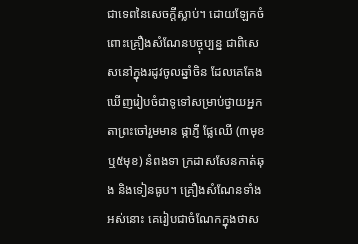ជាទេពនៃសេចក្តីស្លាប់។ ដោយឡែកចំពោះគ្រឿងសំណែនបច្ចុប្បន្ន ជាពិសេសនៅក្នុងរដូវចូលឆ្នាំចិន ដែលគេតែងឃើញរៀបចំជាទូទៅសម្រាប់ថ្វាយអ្នកតាព្រះចៅរួមមាន ផ្កាភ្ញី ផ្លែឈើ (៣មុខឬ៥មុខ) នំពងទា ក្រដាសសែនកាត់ឆុង និងទៀនធូប។ គ្រឿងសំណែនទាំងអស់នោះ គេរៀបជាចំណែកក្នុងថាស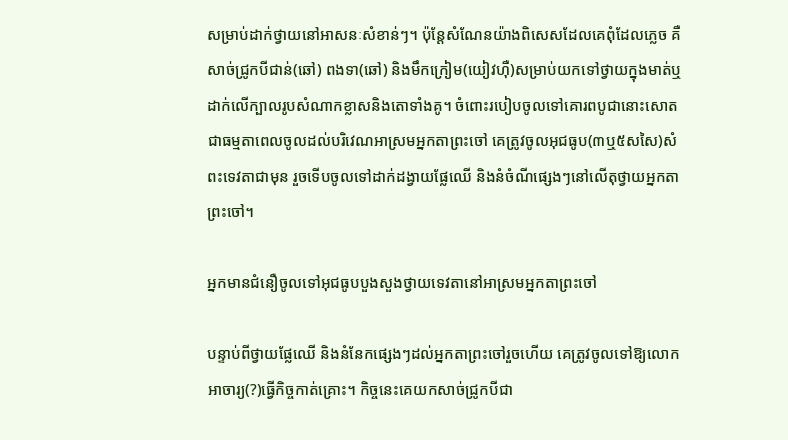សម្រាប់ដាក់ថ្វាយនៅអាសនៈសំខាន់ៗ។ ប៉ុន្តែសំណែនយ៉ាងពិសេសដែលគេពុំដែលភ្លេច គឺសាច់ជ្រូកបីជាន់(ឆៅ) ពងទា(ឆៅ) និងមឹកក្រៀម(យៀវហ៊ឺ)សម្រាប់យកទៅថ្វាយក្នុងមាត់ឬដាក់លើក្បាលរូបសំណាកខ្លាសនិងតោទាំងគូ។ ចំពោះរបៀបចូលទៅគោរពបូជានោះសោត ជាធម្មតាពេលចូលដល់បរិវេណអាស្រមអ្នកតាព្រះចៅ គេត្រូវចូលអុជធូប(៣ឬ៥សសៃ)សំពះទេវតាជាមុន រួចទើបចូលទៅដាក់ដង្វាយផ្លែឈើ និងនំចំណីផ្សេងៗនៅលើតុថ្វាយអ្នកតាព្រះចៅ។

អ្នកមានជំនឿចូលទៅអុជធូបបួងសួងថ្វាយទេវតានៅអាស្រមអ្នកតាព្រះចៅ

បន្ទាប់ពីថ្វាយផ្លែឈើ និងនំនែកផ្សេងៗដល់អ្នកតាព្រះចៅរួចហើយ គេត្រូវចូលទៅឱ្យលោកអាចារ្យ(?)ធ្វើកិច្ចកាត់គ្រោះ។ កិច្ចនេះគេយកសាច់ជ្រូកបីជា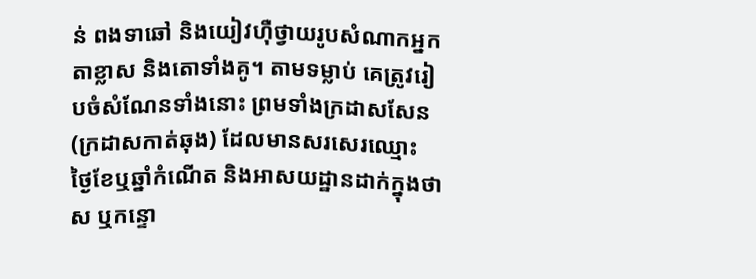ន់ ពងទាឆៅ និងយៀវហ៊ឺថ្វាយរូបសំណាកអ្នកតាខ្លាស និងតោទាំងគូ។ តាមទម្លាប់ គេត្រូវរៀបចំសំណែនទាំងនោះ ព្រមទាំងក្រដាសសែន (ក្រដាសកាត់ឆុង) ដែលមានសរសេរឈ្មោះ ថ្ងៃខែឬឆ្នាំកំណើត និងអាសយដ្ឋានដាក់ក្នុងថាស ឬកន្ទោ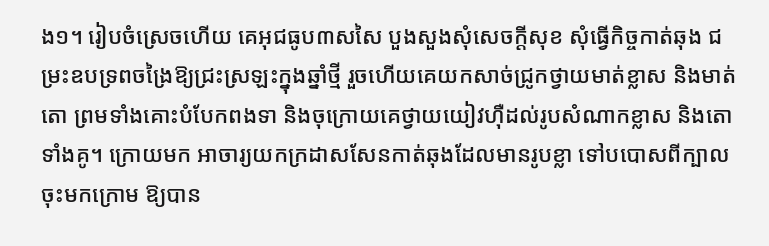ង១។ រៀបចំស្រេចហើយ គេអុជធូប៣សសៃ បួងសួងសុំសេចក្តីសុខ សុំធ្វើកិច្ចកាត់ឆុង ជម្រះឧបទ្រពចង្រៃឱ្យជ្រះស្រឡះក្នុងឆ្នាំថ្មី រួចហើយគេយកសាច់ជ្រូកថ្វាយមាត់ខ្លាស និងមាត់តោ ព្រមទាំងគោះបំបែកពងទា និងចុក្រោយគេថ្វាយយៀវហ៊ឺដល់រូបសំណាកខ្លាស និងតោទាំងគូ។ ក្រោយមក អាចារ្យយកក្រដាសសែនកាត់ឆុងដែលមានរូបខ្លា ទៅបបោសពីក្បាលចុះមកក្រោម ឱ្យបាន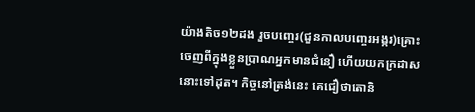យ៉ាងតិច១២ដង រួចបញ្ចេរ(ជួនកាលបញ្ចេរអង្ករ)គ្រោះចេញពីក្នុងខ្លួនប្រាណអ្នកមានជំនឿ ហើយយកក្រដាសនោះទៅដុត។ កិច្ចនៅត្រង់នេះ គេជឿថាតោនិ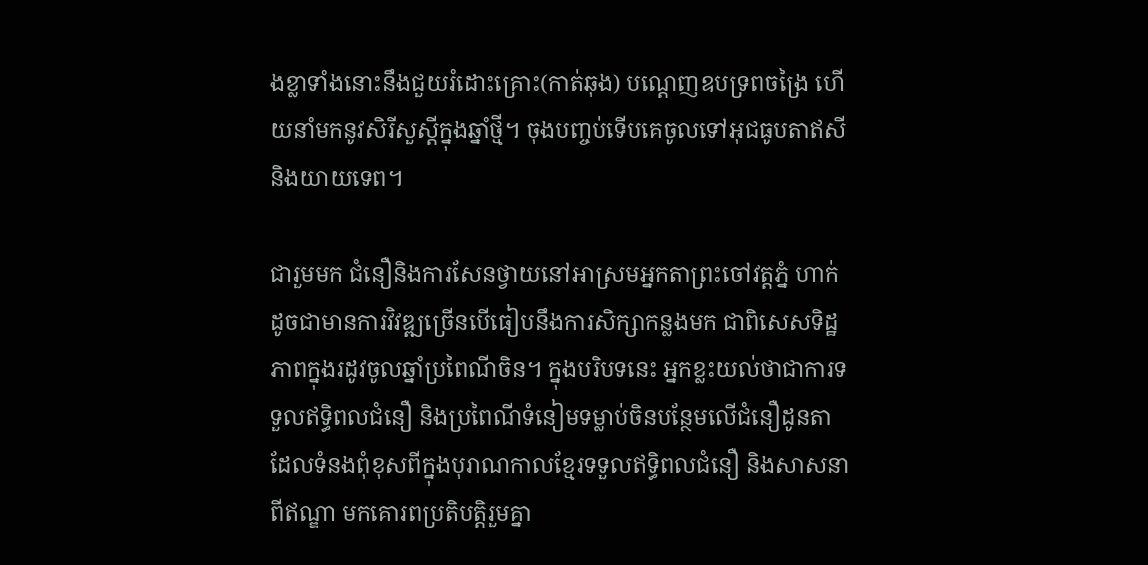ងខ្លាទាំងនោះនឹងជួយរំដោះគ្រោះ(កាត់ឆុង) បណ្តេញឧបទ្រពចង្រៃ ហើយនាំមកនូវសិរីសួស្តីក្នុងឆ្នាំថ្មី។ ចុងបញ្ចប់ទើបគេចូលទៅអុជធូបតាឥសី និងយាយទេព។

ជារួមមក ជំនឿនិងការសែនថ្វាយនៅអាស្រមអ្នកតាព្រះចៅវត្តភ្នំ ហាក់ដូចជាមានការវិវឌ្ឍច្រើនបើធៀបនឹងការសិក្សាកន្លងមក ជាពិសេសទិដ្ឋភាពក្នុងរដូវចូលឆ្នាំប្រពៃណីចិន។ ក្នុងបរិបទនេះ អ្នកខ្លះយល់ថាជាការទទួលឥទ្ធិពលជំនឿ និងប្រពៃណីទំនៀមទម្លាប់ចិនបន្ថែមលើជំនឿដូនតា ដែលទំនងពុំខុសពីក្នុងបុរាណកាលខ្មែរទទួលឥទ្ធិពលជំនឿ និងសាសនាពីឥណ្ឌា មកគោរពប្រតិបត្តិរួមគ្នា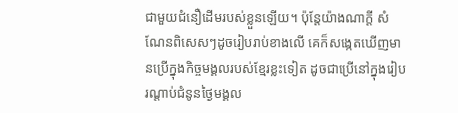ជាមួយជំនឿដើមរបស់ខ្លួនឡើយ។ ប៉ុន្តែយ៉ាងណាក្តី សំណែនពិសេសៗដូចរៀបរាប់ខាងលើ គេក៏សង្កេតឃើញមានប្រើក្នុងកិច្ចមង្គលរបស់ខ្មែរខ្លះទៀត ដូចជាប្រើនៅក្នុងរៀបរណ្តាប់ជំនូនថ្ងៃមង្គល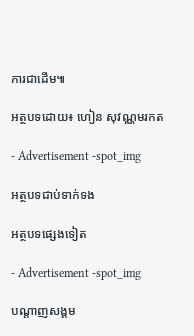ការជាដើម៕

អត្ថបទដោយ៖ ហៀន សុវណ្ណមរកត

- Advertisement -spot_img

អត្ថបទជាប់ទាក់ទង

អត្ថបទផ្សេងទៀត

- Advertisement -spot_img

បណ្ដាញសង្គម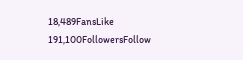18,489FansLike
191,100FollowersFollow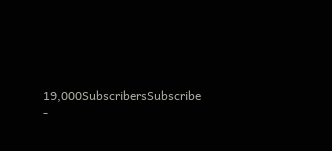19,000SubscribersSubscribe
-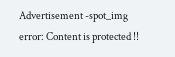Advertisement -spot_img
error: Content is protected !!